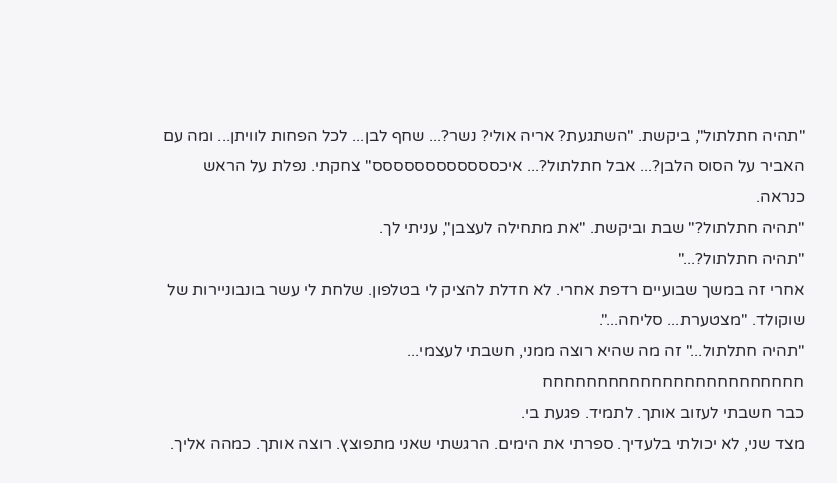"תהיה חתלתול", ביקשת. "השתגעת? אריה אולי? נשר?... שחף לבן... לכל הפחות לוויתן... ומה עם האביר על הסוס הלבן?... אבל חתלתול?... איכסססססססססססס" צחקתי. נפלת על הראש כנראה.
"תהיה חתלתול?" שבת וביקשת. "את מתחילה לעצבן", עניתי לך.
"תהיה חתלתול?..."
אחרי זה במשך שבועיים רדפת אחרי. לא חדלת להציק לי בטלפון. שלחת לי עשר בונבוניירות של שוקולד. "מצטערת... סליחה...".
"תהיה חתלתול..." זה מה שהיא רוצה ממני, חשבתי לעצמי... חחחחחחחחחחחחחחחחחחחחחחחח
כבר חשבתי לעזוב אותך. לתמיד. פגעת בי.
מצד שני, לא יכולתי בלעדיך. ספרתי את הימים. הרגשתי שאני מתפוצץ. רוצה אותך. כמהה אליך.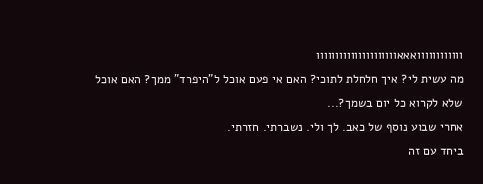וווווווווווואאאווווווווווווווווווווו
מה עשית לי? איך חלחלת לתוכי? האם אי פעם אוכל ל"היפרד" ממך? האם אוכל שלא לקרוא כל יום בשמך?...
אחרי שבוע נוסף של כאב. לך ולי. נשברתי. חזרתי.
ביחד עם זה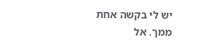יש לי בקשה אחת ממך. אל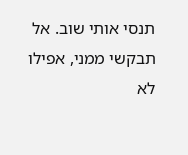תנסי אותי שוב. אל תבקשי ממני, אפילו לא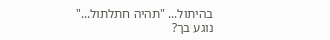בהיתול... "תהיה חתלתול..."
נוגע בך?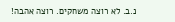נ.ב. לא רוצה משחקים. רוצה אהבה!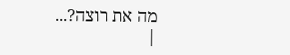מה את רוצה?...
|